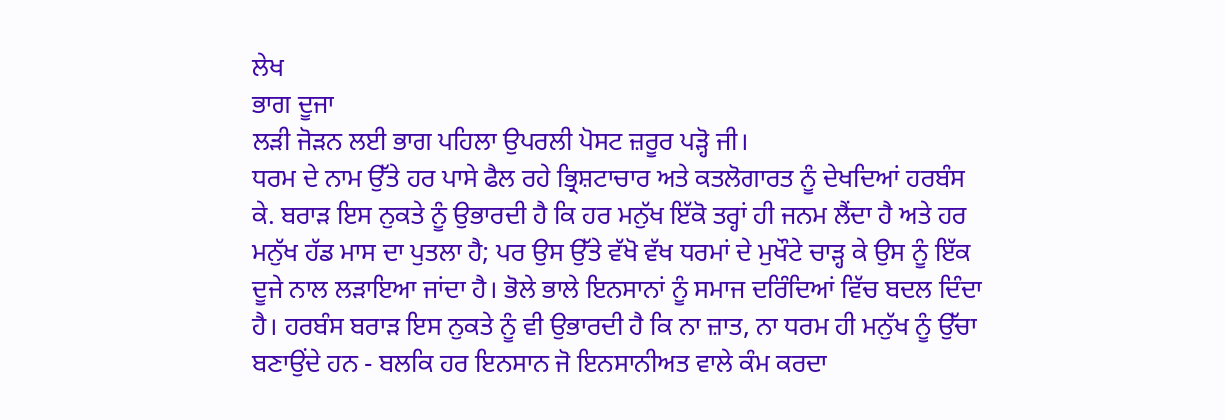ਲੇਖ
ਭਾਗ ਦੂਜਾ
ਲੜੀ ਜੋੜਨ ਲਈ ਭਾਗ ਪਹਿਲਾ ਉਪਰਲੀ ਪੋਸਟ ਜ਼ਰੂਰ ਪੜ੍ਹੋ ਜੀ।
ਧਰਮ ਦੇ ਨਾਮ ਉੱਤੇ ਹਰ ਪਾਸੇ ਫੈਲ ਰਹੇ ਭ੍ਰਿਸ਼ਟਾਚਾਰ ਅਤੇ ਕਤਲੋਗਾਰਤ ਨੂੰ ਦੇਖਦਿਆਂ ਹਰਬੰਸ ਕੇ. ਬਰਾੜ ਇਸ ਨੁਕਤੇ ਨੂੰ ਉਭਾਰਦੀ ਹੈ ਕਿ ਹਰ ਮਨੁੱਖ ਇੱਕੋ ਤਰ੍ਹਾਂ ਹੀ ਜਨਮ ਲੈਂਦਾ ਹੈ ਅਤੇ ਹਰ ਮਨੁੱਖ ਹੱਡ ਮਾਸ ਦਾ ਪੁਤਲਾ ਹੈ; ਪਰ ਉਸ ਉੱਤੇ ਵੱਖੋ ਵੱਖ ਧਰਮਾਂ ਦੇ ਮੁਖੌਟੇ ਚਾੜ੍ਹ ਕੇ ਉਸ ਨੂੰ ਇੱਕ ਦੂਜੇ ਨਾਲ ਲੜਾਇਆ ਜਾਂਦਾ ਹੈ। ਭੋਲੇ ਭਾਲੇ ਇਨਸਾਨਾਂ ਨੂੰ ਸਮਾਜ ਦਰਿੰਦਿਆਂ ਵਿੱਚ ਬਦਲ ਦਿੰਦਾ ਹੈ। ਹਰਬੰਸ ਬਰਾੜ ਇਸ ਨੁਕਤੇ ਨੂੰ ਵੀ ਉਭਾਰਦੀ ਹੈ ਕਿ ਨਾ ਜ਼ਾਤ, ਨਾ ਧਰਮ ਹੀ ਮਨੁੱਖ ਨੂੰ ਉੱਚਾ ਬਣਾਉਂਦੇ ਹਨ - ਬਲਕਿ ਹਰ ਇਨਸਾਨ ਜੋ ਇਨਸਾਨੀਅਤ ਵਾਲੇ ਕੰਮ ਕਰਦਾ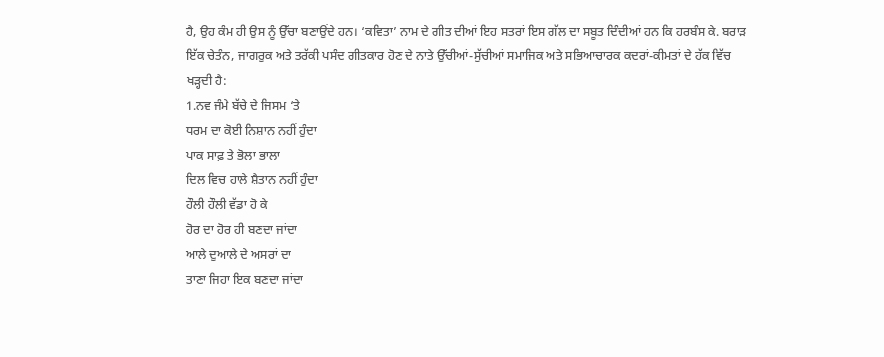ਹੈ, ਉਹ ਕੰਮ ਹੀ ਉਸ ਨੂੰ ਉੱਚਾ ਬਣਾਉਂਦੇ ਹਨ। ‘ਕਵਿਤਾ’ ਨਾਮ ਦੇ ਗੀਤ ਦੀਆਂ ਇਹ ਸਤਰਾਂ ਇਸ ਗੱਲ ਦਾ ਸਬੂਤ ਦਿੰਦੀਆਂ ਹਨ ਕਿ ਹਰਬੰਸ ਕੇ. ਬਰਾੜ ਇੱਕ ਚੇਤੰਨ, ਜਾਗਰੁਕ ਅਤੇ ਤਰੱਕੀ ਪਸੰਦ ਗੀਤਕਾਰ ਹੋਣ ਦੇ ਨਾਤੇ ਉੱਚੀਆਂ-ਸੁੱਚੀਆਂ ਸਮਾਜਿਕ ਅਤੇ ਸਭਿਆਚਾਰਕ ਕਦਰਾਂ-ਕੀਮਤਾਂ ਦੇ ਹੱਕ ਵਿੱਚ ਖੜ੍ਹਦੀ ਹੈ:
1.ਨਵ ਜੰਮੇ ਬੱਚੇ ਦੇ ਜਿਸਮ ‘ਤੇ
ਧਰਮ ਦਾ ਕੋਈ ਨਿਸ਼ਾਨ ਨਹੀਂ ਹੁੰਦਾ
ਪਾਕ ਸਾਫ਼ ਤੇ ਭੋਲਾ ਭਾਲਾ
ਦਿਲ ਵਿਚ ਹਾਲੇ ਸ਼ੈਤਾਨ ਨਹੀਂ ਹੁੰਦਾ
ਹੌਲੀ ਹੌਲੀ ਵੱਡਾ ਹੋ ਕੇ
ਹੋਰ ਦਾ ਹੋਰ ਹੀ ਬਣਦਾ ਜਾਂਦਾ
ਆਲੇ ਦੁਆਲੇ ਦੇ ਅਸਰਾਂ ਦਾ
ਤਾਣਾ ਜਿਹਾ ਇਕ ਬਣਦਾ ਜਾਂਦਾ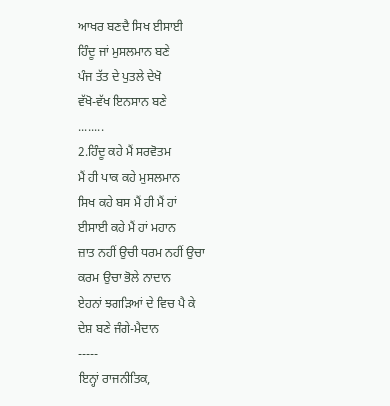ਆਖਰ ਬਣਦੈ ਸਿਖ ਈਸਾਈ
ਹਿੰਦੂ ਜਾਂ ਮੁਸਲਮਾਨ ਬਣੇ
ਪੰਜ ਤੱਤ ਦੇ ਪੁਤਲੇ ਦੇਖੋ
ਵੱਖੋ-ਵੱਖ ਇਨਸਾਨ ਬਣੇ
........
2.ਹਿੰਦੂ ਕਹੇ ਮੈਂ ਸਰਵੋਤਮ
ਮੈਂ ਹੀ ਪਾਕ ਕਹੇ ਮੁਸਲਮਾਨ
ਸਿਖ ਕਹੇ ਬਸ ਮੈਂ ਹੀ ਮੈਂ ਹਾਂ
ਈਸਾਈ ਕਹੇ ਮੈਂ ਹਾਂ ਮਹਾਨ
ਜ਼ਾਤ ਨਹੀਂ ਉਚੀ ਧਰਮ ਨਹੀਂ ਉਚਾ
ਕਰਮ ਉਚਾ ਭੋਲੇ ਨਾਦਾਨ
ਏਹਨਾਂ ਝਗੜਿਆਂ ਦੇ ਵਿਚ ਪੈ ਕੇ
ਦੇਸ਼ ਬਣੇ ਜੰਗੇ-ਮੈਦਾਨ
-----
ਇਨ੍ਹਾਂ ਰਾਜਨੀਤਿਕ,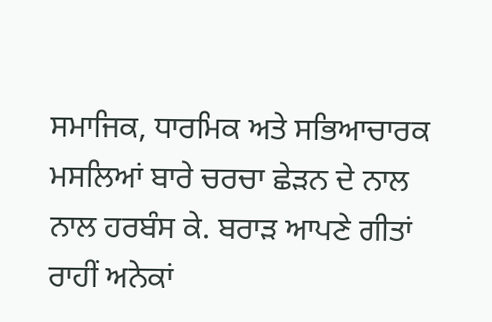ਸਮਾਜਿਕ, ਧਾਰਮਿਕ ਅਤੇ ਸਭਿਆਚਾਰਕ ਮਸਲਿਆਂ ਬਾਰੇ ਚਰਚਾ ਛੇੜਨ ਦੇ ਨਾਲ ਨਾਲ ਹਰਬੰਸ ਕੇ. ਬਰਾੜ ਆਪਣੇ ਗੀਤਾਂ ਰਾਹੀਂ ਅਨੇਕਾਂ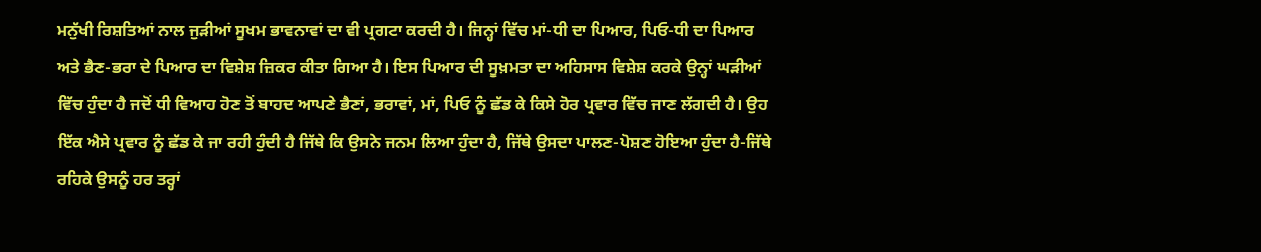ਮਨੁੱਖੀ ਰਿਸ਼ਤਿਆਂ ਨਾਲ ਜੁੜੀਆਂ ਸੂਖਮ ਭਾਵਨਾਵਾਂ ਦਾ ਵੀ ਪ੍ਰਗਟਾ ਕਰਦੀ ਹੈ। ਜਿਨ੍ਹਾਂ ਵਿੱਚ ਮਾਂ-ਧੀ ਦਾ ਪਿਆਰ, ਪਿਓ-ਧੀ ਦਾ ਪਿਆਰ ਅਤੇ ਭੈਣ-ਭਰਾ ਦੇ ਪਿਆਰ ਦਾ ਵਿਸ਼ੇਸ਼ ਜ਼ਿਕਰ ਕੀਤਾ ਗਿਆ ਹੈ। ਇਸ ਪਿਆਰ ਦੀ ਸੂਖ਼ਮਤਾ ਦਾ ਅਹਿਸਾਸ ਵਿਸ਼ੇਸ਼ ਕਰਕੇ ਉਨ੍ਹਾਂ ਘੜੀਆਂ ਵਿੱਚ ਹੁੰਦਾ ਹੈ ਜਦੋਂ ਧੀ ਵਿਆਹ ਹੋਣ ਤੋਂ ਬਾਹਦ ਆਪਣੇ ਭੈਣਾਂ, ਭਰਾਵਾਂ, ਮਾਂ, ਪਿਓ ਨੂੰ ਛੱਡ ਕੇ ਕਿਸੇ ਹੋਰ ਪ੍ਰਵਾਰ ਵਿੱਚ ਜਾਣ ਲੱਗਦੀ ਹੈ। ਉਹ ਇੱਕ ਐਸੇ ਪ੍ਰਵਾਰ ਨੂੰ ਛੱਡ ਕੇ ਜਾ ਰਹੀ ਹੁੰਦੀ ਹੈ ਜਿੱਥੇ ਕਿ ਉਸਨੇ ਜਨਮ ਲਿਆ ਹੁੰਦਾ ਹੈ, ਜਿੱਥੇ ਉਸਦਾ ਪਾਲਣ-ਪੋਸ਼ਣ ਹੋਇਆ ਹੁੰਦਾ ਹੈ-ਜਿੱਥੇ ਰਹਿਕੇ ਉਸਨੂੰ ਹਰ ਤਰ੍ਹਾਂ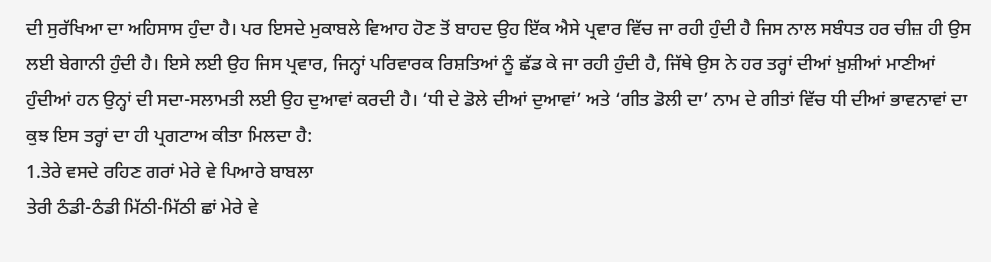ਦੀ ਸੁਰੱਖਿਆ ਦਾ ਅਹਿਸਾਸ ਹੁੰਦਾ ਹੈ। ਪਰ ਇਸਦੇ ਮੁਕਾਬਲੇ ਵਿਆਹ ਹੋਣ ਤੋਂ ਬਾਹਦ ਉਹ ਇੱਕ ਐਸੇ ਪ੍ਰਵਾਰ ਵਿੱਚ ਜਾ ਰਹੀ ਹੁੰਦੀ ਹੈ ਜਿਸ ਨਾਲ ਸਬੰਧਤ ਹਰ ਚੀਜ਼ ਹੀ ਉਸ ਲਈ ਬੇਗਾਨੀ ਹੁੰਦੀ ਹੈ। ਇਸੇ ਲਈ ਉਹ ਜਿਸ ਪ੍ਰਵਾਰ, ਜਿਨ੍ਹਾਂ ਪਰਿਵਾਰਕ ਰਿਸ਼ਤਿਆਂ ਨੂੰ ਛੱਡ ਕੇ ਜਾ ਰਹੀ ਹੁੰਦੀ ਹੈ, ਜਿੱਥੇ ਉਸ ਨੇ ਹਰ ਤਰ੍ਹਾਂ ਦੀਆਂ ਖ਼ੁਸ਼ੀਆਂ ਮਾਣੀਆਂ ਹੁੰਦੀਆਂ ਹਨ ਉਨ੍ਹਾਂ ਦੀ ਸਦਾ-ਸਲਾਮਤੀ ਲਈ ਉਹ ਦੁਆਵਾਂ ਕਰਦੀ ਹੈ। ‘ਧੀ ਦੇ ਡੋਲੇ ਦੀਆਂ ਦੁਆਵਾਂ’ ਅਤੇ ‘ਗੀਤ ਡੋਲੀ ਦਾ’ ਨਾਮ ਦੇ ਗੀਤਾਂ ਵਿੱਚ ਧੀ ਦੀਆਂ ਭਾਵਨਾਵਾਂ ਦਾ ਕੁਝ ਇਸ ਤਰ੍ਹਾਂ ਦਾ ਹੀ ਪ੍ਰਗਟਾਅ ਕੀਤਾ ਮਿਲਦਾ ਹੈ:
1.ਤੇਰੇ ਵਸਦੇ ਰਹਿਣ ਗਰਾਂ ਮੇਰੇ ਵੇ ਪਿਆਰੇ ਬਾਬਲਾ
ਤੇਰੀ ਠੰਡੀ-ਠੰਡੀ ਮਿੱਠੀ-ਮਿੱਠੀ ਛਾਂ ਮੇਰੇ ਵੇ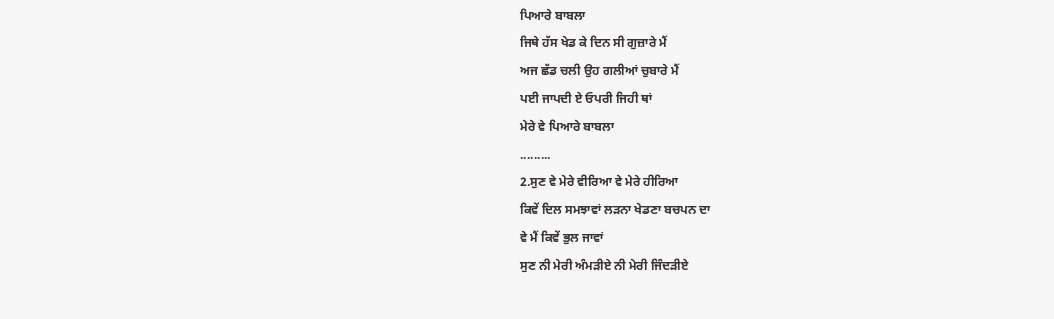ਪਿਆਰੇ ਬਾਬਲਾ
ਜਿਥੇ ਹੱਸ ਖੇਡ ਕੇ ਦਿਨ ਸੀ ਗੁਜ਼ਾਰੇ ਮੈਂ
ਅਜ ਛੱਡ ਚਲੀ ਉਹ ਗਲੀਆਂ ਚੁਬਾਰੇ ਮੈਂ
ਪਈ ਜਾਪਦੀ ਏ ਓਪਰੀ ਜਿਹੀ ਥਾਂ
ਮੇਰੇ ਵੇ ਪਿਆਰੇ ਬਾਬਲਾ
.........
2.ਸੁਣ ਵੇ ਮੇਰੇ ਵੀਰਿਆ ਵੇ ਮੇਰੇ ਹੀਰਿਆ
ਕਿਵੇਂ ਦਿਲ ਸਮਝਾਵਾਂ ਲੜਨਾ ਖੇਡਣਾ ਬਚਪਨ ਦਾ
ਵੇ ਮੈਂ ਕਿਵੇਂ ਭੁਲ ਜਾਵਾਂ
ਸੁਣ ਨੀ ਮੇਰੀ ਅੰਮੜੀਏ ਨੀ ਮੇਰੀ ਜਿੰਦੜੀਏ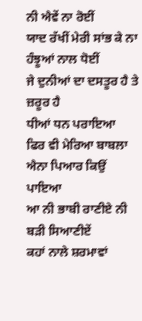ਨੀ ਐਵੇਂ ਨਾ ਰੋਈਂ
ਯਾਦ ਰੱਖੀਂ ਮੇਰੀ ਸਾਂਭ ਕੇ ਨਾ ਹੰਝੂਆਂ ਨਾਲ ਧੋਈਂ
ਜੇ ਦੁਨੀਆਂ ਦਾ ਦਸਤੂਰ ਹੈ ਤੇ ਜ਼ਰੂਰ ਹੈ
ਧੀਆਂ ਧਨ ਪਰਾਇਆ
ਫਿਰ ਵੀ ਮੇਰਿਆ ਬਾਬਲਾ ਐਨਾ ਪਿਆਰ ਕਿਉਂ ਪਾਇਆ
ਆ ਨੀ ਭਾਬੀ ਰਾਣੀਏ ਨੀ ਬੜੀ ਸਿਆਣੀਏਂ
ਕਹਾਂ ਨਾਲੇ ਸ਼ਰਮਾਵਾਂ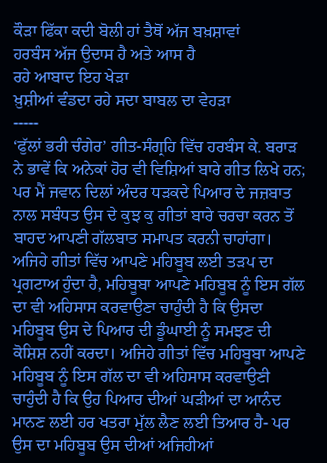ਕੌੜਾ ਫਿੱਕਾ ਕਦੀ ਬੋਲੀ ਹਾਂ ਤੈਥੋਂ ਅੱਜ ਬਖ਼ਸ਼ਾਵਾਂ
ਹਰਬੰਸ ਅੱਜ ਉਦਾਸ ਹੈ ਅਤੇ ਆਸ ਹੈ
ਰਹੇ ਆਬਾਦ ਇਹ ਖੇੜਾ
ਖ਼ੁਸ਼ੀਆਂ ਵੰਡਦਾ ਰਹੇ ਸਦਾ ਬਾਬਲ ਦਾ ਵੇਹੜਾ
-----
‘ਫੁੱਲਾਂ ਭਰੀ ਚੰਗੇਰ’ ਗੀਤ-ਸੰਗ੍ਰਹਿ ਵਿੱਚ ਹਰਬੰਸ ਕੇ. ਬਰਾੜ ਨੇ ਭਾਵੇਂ ਕਿ ਅਨੇਕਾਂ ਹੋਰ ਵੀ ਵਿਸ਼ਿਆਂ ਬਾਰੇ ਗੀਤ ਲਿਖੇ ਹਨ; ਪਰ ਮੈਂ ਜਵਾਨ ਦਿਲਾਂ ਅੰਦਰ ਧੜਕਦੇ ਪਿਆਰ ਦੇ ਜਜ਼ਬਾਤ ਨਾਲ ਸਬੰਧਤ ਉਸ ਦੇ ਕੁਝ ਕੁ ਗੀਤਾਂ ਬਾਰੇ ਚਰਚਾ ਕਰਨ ਤੋਂ ਬਾਹਦ ਆਪਣੀ ਗੱਲਬਾਤ ਸਮਾਪਤ ਕਰਨੀ ਚਾਹਾਂਗਾ। ਅਜਿਹੇ ਗੀਤਾਂ ਵਿੱਚ ਆਪਣੇ ਮਹਿਬੂਬ ਲਈ ਤੜਪ ਦਾ ਪ੍ਰਗਟਾਅ ਹੁੰਦਾ ਹੈ, ਮਹਿਬੂਬਾ ਆਪਣੇ ਮਹਿਬੂਬ ਨੂੰ ਇਸ ਗੱਲ ਦਾ ਵੀ ਅਹਿਸਾਸ ਕਰਵਾਉਣਾ ਚਾਹੁੰਦੀ ਹੈ ਕਿ ਉਸਦਾ ਮਹਿਬੂਬ ਉਸ ਦੇ ਪਿਆਰ ਦੀ ਡੂੰਘਾਈ ਨੂੰ ਸਮਝਣ ਦੀ ਕੋਸ਼ਿਸ਼ ਨਹੀਂ ਕਰਦਾ। ਅਜਿਹੇ ਗੀਤਾਂ ਵਿੱਚ ਮਹਿਬੂਬਾ ਆਪਣੇ ਮਹਿਬੂਬ ਨੂੰ ਇਸ ਗੱਲ ਦਾ ਵੀ ਅਹਿਸਾਸ ਕਰਵਾਉਣੀ ਚਾਹੁੰਦੀ ਹੈ ਕਿ ਉਹ ਪਿਆਰ ਦੀਆਂ ਘੜੀਆਂ ਦਾ ਆਨੰਦ ਮਾਨਣ ਲਈ ਹਰ ਖਤਰਾ ਮੁੱਲ ਲੈਣ ਲਈ ਤਿਆਰ ਹੈ- ਪਰ ਉਸ ਦਾ ਮਹਿਬੂਬ ਉਸ ਦੀਆਂ ਅਜਿਹੀਆਂ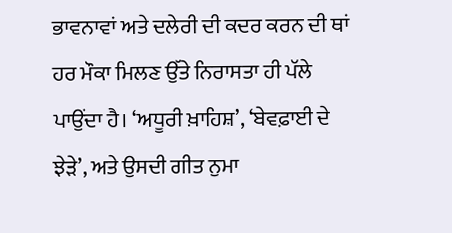ਭਾਵਨਾਵਾਂ ਅਤੇ ਦਲੇਰੀ ਦੀ ਕਦਰ ਕਰਨ ਦੀ ਥਾਂ ਹਰ ਮੌਕਾ ਮਿਲਣ ਉੱਤੇ ਨਿਰਾਸਤਾ ਹੀ ਪੱਲੇ ਪਾਉਂਦਾ ਹੈ। ‘ਅਧੂਰੀ ਖ਼ਾਹਿਸ਼’, ‘ਬੇਵਫ਼ਾਈ ਦੇ ਝੇੜੇ’, ਅਤੇ ਉਸਦੀ ਗੀਤ ਨੁਮਾ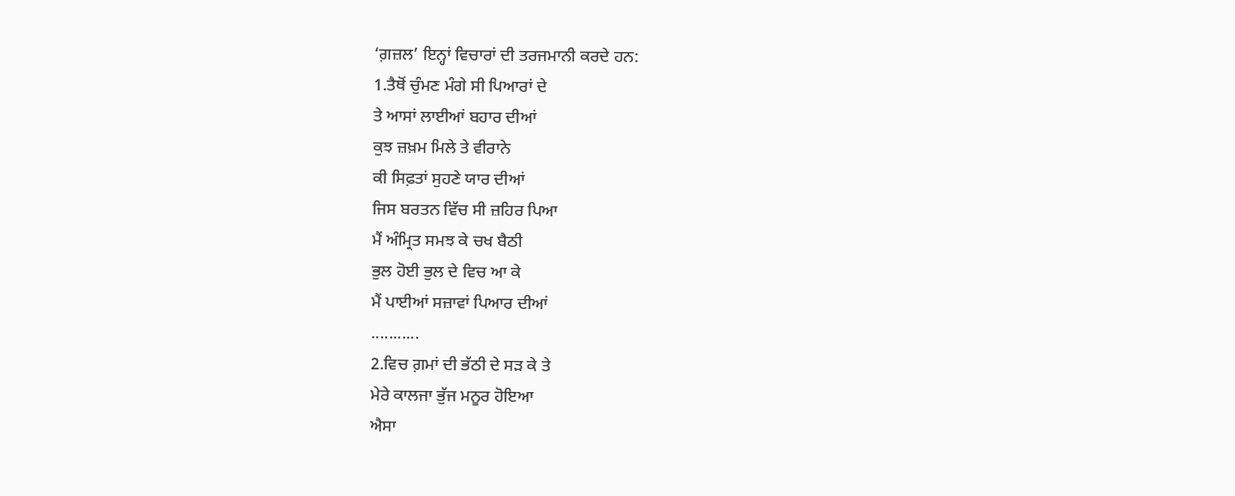‘ਗ਼ਜ਼ਲ’ ਇਨ੍ਹਾਂ ਵਿਚਾਰਾਂ ਦੀ ਤਰਜਮਾਨੀ ਕਰਦੇ ਹਨ:
1.ਤੈਥੋਂ ਚੁੰਮਣ ਮੰਗੇ ਸੀ ਪਿਆਰਾਂ ਦੇ
ਤੇ ਆਸਾਂ ਲਾਈਆਂ ਬਹਾਰ ਦੀਆਂ
ਕੁਝ ਜ਼ਖ਼ਮ ਮਿਲੇ ਤੇ ਵੀਰਾਨੇ
ਕੀ ਸਿਫ਼ਤਾਂ ਸੁਹਣੇ ਯਾਰ ਦੀਆਂ
ਜਿਸ ਬਰਤਨ ਵਿੱਚ ਸੀ ਜ਼ਹਿਰ ਪਿਆ
ਮੈਂ ਅੰਮ੍ਰਿਤ ਸਮਝ ਕੇ ਚਖ ਬੈਠੀ
ਭੁਲ ਹੋਈ ਭੁਲ ਦੇ ਵਿਚ ਆ ਕੇ
ਮੈਂ ਪਾਈਆਂ ਸਜ਼ਾਵਾਂ ਪਿਆਰ ਦੀਆਂ
...........
2.ਵਿਚ ਗ਼ਮਾਂ ਦੀ ਭੱਠੀ ਦੇ ਸੜ ਕੇ ਤੇ
ਮੇਰੇ ਕਾਲਜਾ ਭੁੱਜ ਮਨੂਰ ਹੋਇਆ
ਐਸਾ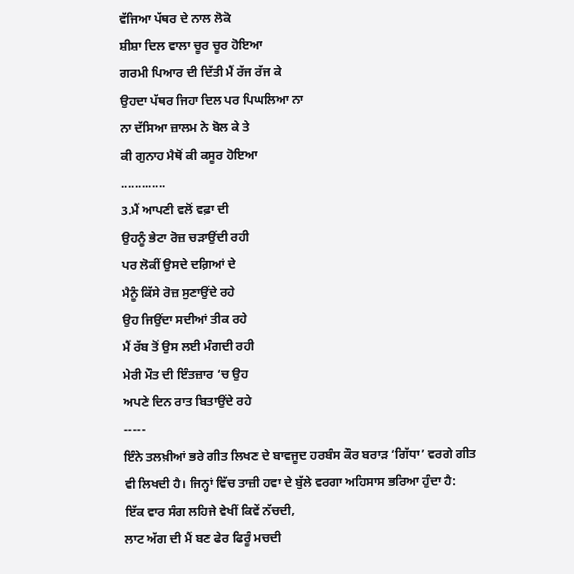ਵੱਜਿਆ ਪੱਥਰ ਦੇ ਨਾਲ ਲੋਕੋ
ਸ਼ੀਸ਼ਾ ਦਿਲ ਵਾਲਾ ਚੂਰ ਚੂਰ ਹੋਇਆ
ਗਰਮੀ ਪਿਆਰ ਦੀ ਦਿੱਤੀ ਮੈਂ ਰੱਜ ਰੱਜ ਕੇ
ਉਹਦਾ ਪੱਥਰ ਜਿਹਾ ਦਿਲ ਪਰ ਪਿਘਲਿਆ ਨਾ
ਨਾ ਦੱਸਿਆ ਜ਼ਾਲਮ ਨੇ ਬੋਲ ਕੇ ਤੇ
ਕੀ ਗੁਨਾਹ ਮੈਥੋਂ ਕੀ ਕਸੂਰ ਹੋਇਆ
.............
3.ਮੈਂ ਆਪਣੀ ਵਲੋਂ ਵਫ਼ਾ ਦੀ
ਉਹਨੂੰ ਭੇਟਾ ਰੋਜ਼ ਚੜਾਉਂਦੀ ਰਹੀ
ਪਰ ਲੋਕੀਂ ਉਸਦੇ ਦਗ਼ਿਆਂ ਦੇ
ਮੈਨੂੰ ਕਿੱਸੇ ਰੋਜ਼ ਸੁਣਾਉਂਦੇ ਰਹੇ
ਉਹ ਜਿਉਂਦਾ ਸਦੀਆਂ ਤੀਕ ਰਹੇ
ਮੈਂ ਰੱਬ ਤੋਂ ਉਸ ਲਈ ਮੰਗਦੀ ਰਹੀ
ਮੇਰੀ ਮੌਤ ਦੀ ਇੰਤਜ਼ਾਰ ‘ਚ ਉਹ
ਅਪਣੇ ਦਿਨ ਰਾਤ ਬਿਤਾਉਂਦੇ ਰਹੇ
-----
ਇੰਨੇ ਤਲਖ਼ੀਆਂ ਭਰੇ ਗੀਤ ਲਿਖਣ ਦੇ ਬਾਵਜੂਦ ਹਰਬੰਸ ਕੌਰ ਬਰਾੜ ‘ਗਿੱਧਾ’ ਵਰਗੇ ਗੀਤ ਵੀ ਲਿਖਦੀ ਹੈ। ਜਿਨ੍ਹਾਂ ਵਿੱਚ ਤਾਜ਼ੀ ਹਵਾ ਦੇ ਬੁੱਲੇ ਵਰਗਾ ਅਹਿਸਾਸ ਭਰਿਆ ਹੁੰਦਾ ਹੈ:
ਇੱਕ ਵਾਰ ਸੰਗ ਲਹਿਜੇ ਵੇਖੀਂ ਕਿਵੇਂ ਨੱਚਦੀ,
ਲਾਟ ਅੱਗ ਦੀ ਮੈਂ ਬਣ ਫੇਰ ਫਿਰੂੰ ਮਚਦੀ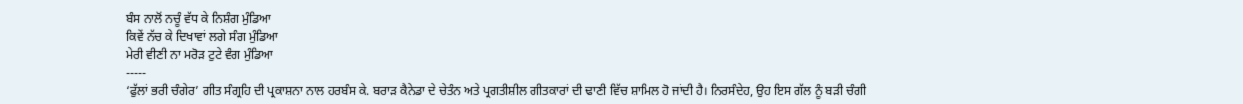ਬੰਸ ਨਾਲੋਂ ਨਚੂੰ ਵੱਧ ਕੇ ਨਿਸ਼ੰਗ ਮੁੰਡਿਆ
ਕਿਵੇਂ ਨੱਚ ਕੇ ਦਿਖਾਵਾਂ ਲਗੇ ਸੰਗ ਮੁੰਡਿਆ
ਮੇਰੀ ਵੀਣੀ ਨਾ ਮਰੋੜ ਟੁਟੇ ਵੰਗ ਮੁੰਡਿਆ
-----
‘ਫੁੱਲਾਂ ਭਰੀ ਚੰਗੇਰ’ ਗੀਤ ਸੰਗ੍ਰਹਿ ਦੀ ਪ੍ਰਕਾਸ਼ਨਾ ਨਾਲ ਹਰਬੰਸ ਕੇ. ਬਰਾੜ ਕੈਨੇਡਾ ਦੇ ਚੇਤੰਨ ਅਤੇ ਪ੍ਰਗਤੀਸ਼ੀਲ ਗੀਤਕਾਰਾਂ ਦੀ ਢਾਣੀ ਵਿੱਚ ਸ਼ਾਮਿਲ ਹੋ ਜਾਂਦੀ ਹੈ। ਨਿਰਸੰਦੇਹ, ਉਹ ਇਸ ਗੱਲ ਨੂੰ ਬੜੀ ਚੰਗੀ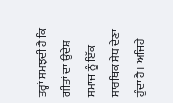ਤਰ੍ਹਾਂ ਸਮਝਦੀ ਹੈ ਕਿ ਗੀਤਾਂ ਦਾ ਉਦੇਸ਼ ਸਮਾਜ ਨੂੰ ਇੱਕ ਸਾਰਥਿਕ ਸੇਧ ਦੇਣਾ ਹੁੰਦਾ ਹੈ। ਅਜਿਹੇ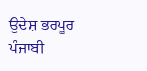ਉਦੇਸ਼ ਭਰਪੂਰ ਪੰਜਾਬੀ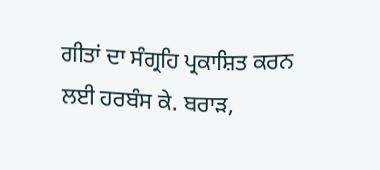ਗੀਤਾਂ ਦਾ ਸੰਗ੍ਰਹਿ ਪ੍ਰਕਾਸ਼ਿਤ ਕਰਨ ਲਈ ਹਰਬੰਸ ਕੇ. ਬਰਾੜ,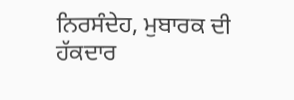ਨਿਰਸੰਦੇਹ, ਮੁਬਾਰਕ ਦੀ ਹੱਕਦਾਰ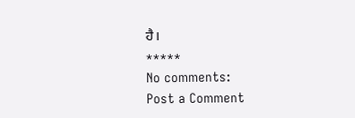ਹੈ।
*****
No comments:
Post a Comment